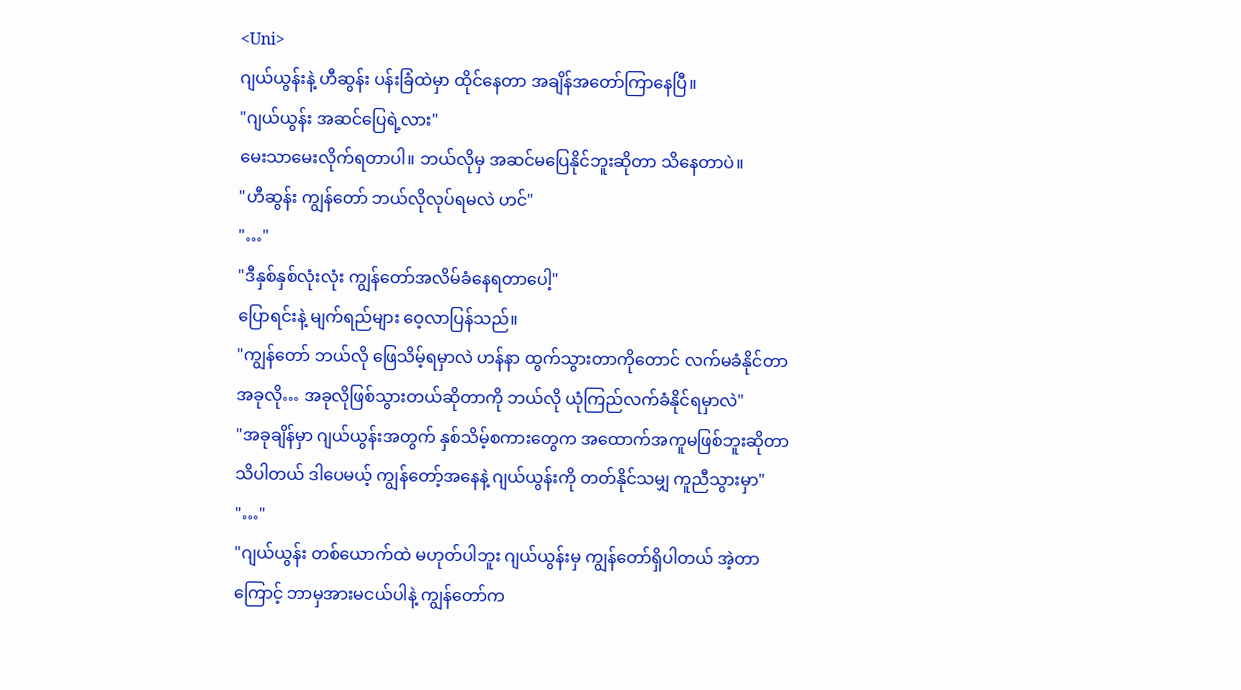<Uni>
ဂျယ်ယွန်းနဲ့ ဟီဆွန်း ပန်းခြံထဲမှာ ထိုင်နေတာ အချိန်အတော်ကြာနေပြီ။
"ဂျယ်ယွန်း အဆင်ပြေရဲ့လား"
မေးသာမေးလိုက်ရတာပါ။ ဘယ်လိုမှ အဆင်မပြေနိုင်ဘူးဆိုတာ သိနေတာပဲ။
"ဟီဆွန်း ကျွန်တော် ဘယ်လိုလုပ်ရမလဲ ဟင်"
"…"
"ဒီနှစ်နှစ်လုံးလုံး ကျွန်တော်အလိမ်ခံနေရတာပေါ့"
ပြောရင်းနဲ့ မျက်ရည်များ ဝေ့လာပြန်သည်။
"ကျွန်တော် ဘယ်လို ဖြေသိမ့်ရမှာလဲ ဟန်နာ ထွက်သွားတာကိုတောင် လက်မခံနိုင်တာ အခုလို… အခုလိုဖြစ်သွားတယ်ဆိုတာကို ဘယ်လို ယုံကြည်လက်ခံနိုင်ရမှာလဲ"
"အခုချိန်မှာ ဂျယ်ယွန်းအတွက် နှစ်သိမ့်စကားတွေက အထောက်အကူမဖြစ်ဘူးဆိုတာ သိပါတယ် ဒါပေမယ့် ကျွန်တော့်အနေနဲ့ ဂျယ်ယွန်းကို တတ်နိုင်သမျှ ကူညီသွားမှာ"
"…"
"ဂျယ်ယွန်း တစ်ယောက်ထဲ မဟုတ်ပါဘူး ဂျယ်ယွန်းမှ ကျွန်တော်ရှိပါတယ် အဲ့တာကြောင့် ဘာမှအားမငယ်ပါနဲ့ ကျွန်တော်က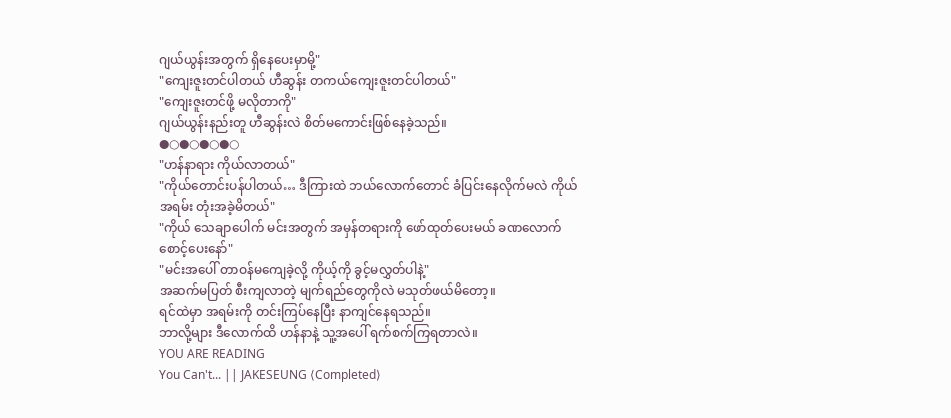ဂျယ်ယွန်းအတွက် ရှိနေပေးမှာမို့"
"ကျေးဇူးတင်ပါတယ် ဟီဆွန်း တကယ်ကျေးဇူးတင်ပါတယ်"
"ကျေးဇူးတင်ဖို့ မလိုတာကို"
ဂျယ်ယွန်းနည်းတူ ဟီဆွန်းလဲ စိတ်မကောင်းဖြစ်နေခဲ့သည်။
●○●○●○●○
"ဟန်နာရား ကိုယ်လာတယ်"
"ကိုယ်တောင်းပန်ပါတယ်… ဒီကြားထဲ ဘယ်လောက်တောင် ခံပြင်းနေလိုက်မလဲ ကိုယ်အရမ်း တုံးအခဲ့မိတယ်"
"ကိုယ် သေချာပေါက် မင်းအတွက် အမှန်တရားကို ဖော်ထုတ်ပေးမယ် ခဏလောက်စောင့်ပေးနော်"
"မင်းအပေါ် တာဝန်မကျေခဲ့လို့ ကိုယ့်ကို ခွင့်မလွှတ်ပါနဲ့"
အဆက်မပြတ် စီးကျလာတဲ့ မျက်ရည်တွေကိုလဲ မသုတ်ဖယ်မိတော့။
ရင်ထဲမှာ အရမ်းကို တင်းကြပ်နေပြီး နာကျင်နေရသည်။
ဘာလို့များ ဒီလောက်ထိ ဟန်နာနဲ့ သူ့အပေါ် ရက်စက်ကြရတာလဲ။
YOU ARE READING
You Can't... || JAKESEUNG ⟨Completed⟩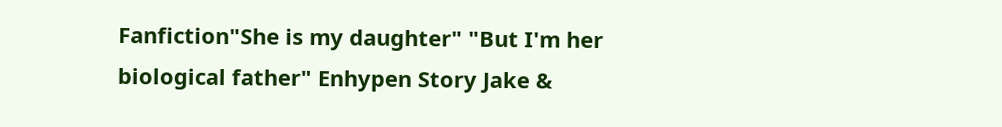Fanfiction"She is my daughter" "But I'm her biological father" Enhypen Story Jake &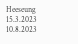Heeseung 15.3.2023 10.8.2023